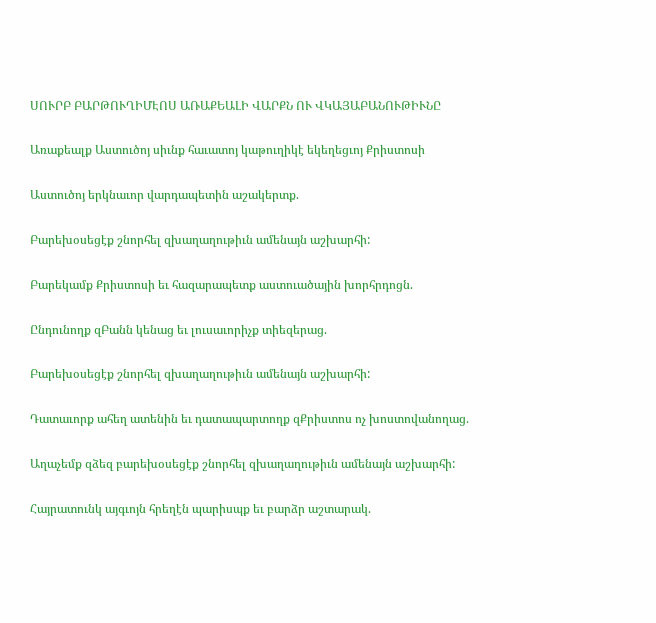ՍՈՒՐԲ ԲԱՐԹՈՒՂԻՄԷՈՍ ԱՌԱՔԵԱԼԻ ՎԱՐՔՆ ՈՒ ՎԿԱՅԱԲԱՆՈՒԹԻՒՆԸ

Առաքեալք Աստուծոյ սիւնք հաւատոյ կաթուղիկէ եկեղեցւոյ Քրիստոսի

Աստուծոյ երկնաւոր վարդապետին աշակերտք.

Բարեխօսեցէք շնորհել զխաղաղութիւն ամենայն աշխարհի:

Բարեկամք Քրիստոսի եւ հազարապետք աստուածային խորհրդոցն.

Ընդունողք զԲանն կենաց եւ լուսաւորիչք տիեզերաց.

Բարեխօսեցէք շնորհել զխաղաղութիւն ամենայն աշխարհի:

Դատաւորք ահեղ ատենին եւ դատապարտողք զՔրիստոս ոչ խոստովանողաց.

Աղաչեմք զձեզ բարեխօսեցէք շնորհել զխաղաղութիւն ամենայն աշխարհի:

Հայրատունկ այգւոյն հրեղէն պարիսպք եւ բարձր աշտարակ.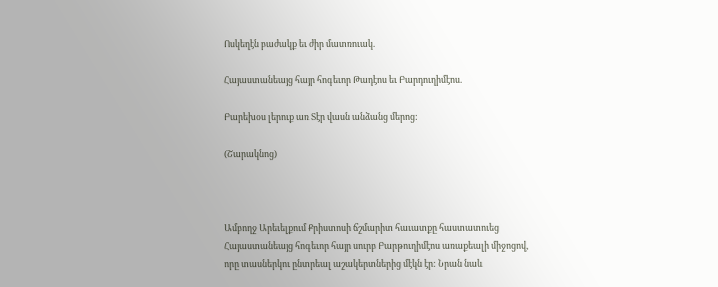Ոսկեղէն բաժակք եւ ժիր մատռուակ.

Հայաստանեայց հայր հոգեւոր Թադէոս եւ Բարդուղիմէոս.

Բարեխօս լերուք առ Տէր վասն անձանց մերոց:

(Շարակնոց)



Ամբողջ Արեւելքում Քրիստոսի ճշմարիտ հաւատքը հաստատուեց Հայաստանեայց հոգեւոր հայր սուրբ Բարթուղիմէոս առաքեալի միջոցով, որը տասներկու ընտրեալ աշակերտներից մէկն էր: Նրան նաև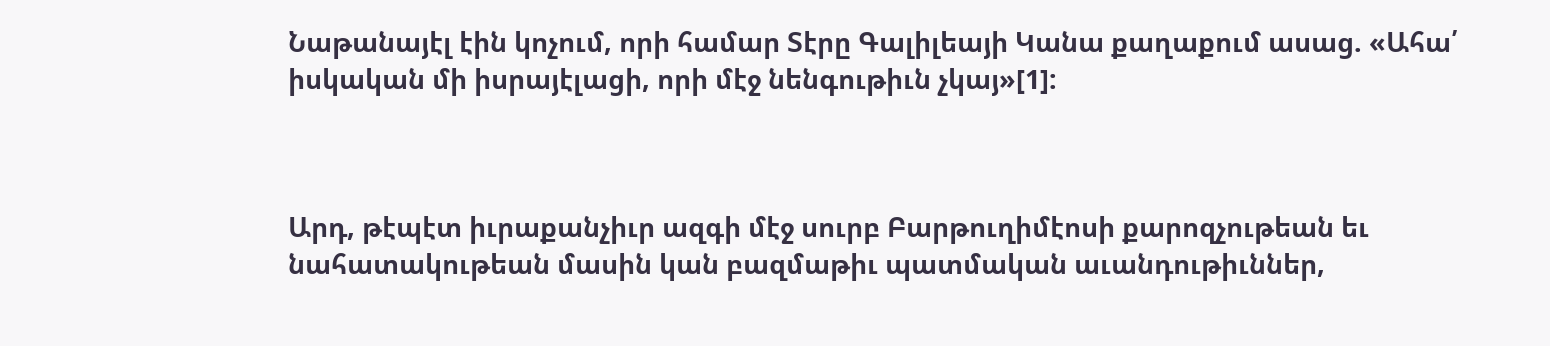Նաթանայէլ էին կոչում, որի համար Տէրը Գալիլեայի Կանա քաղաքում ասաց. «Ահա՛ իսկական մի իսրայէլացի, որի մէջ նենգութիւն չկայ»[1]:



Արդ, թէպէտ իւրաքանչիւր ազգի մէջ սուրբ Բարթուղիմէոսի քարոզչութեան եւ նահատակութեան մասին կան բազմաթիւ պատմական աւանդութիւններ,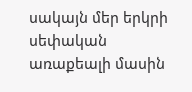սակայն մեր երկրի սեփական առաքեալի մասին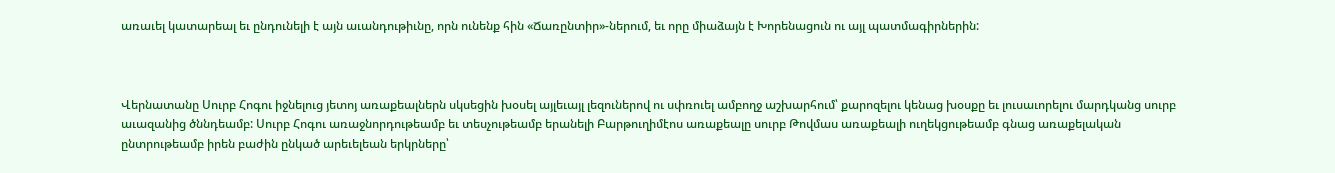առաւել կատարեալ եւ ընդունելի է այն աւանդութիւնը, որն ունենք հին «Ճառընտիր»-ներում, եւ որը միաձայն է Խորենացուն ու այլ պատմագիրներին:



Վերնատանը Սուրբ Հոգու իջնելուց յետոյ առաքեալներն սկսեցին խօսել այլեւայլ լեզուներով ու սփռուել ամբողջ աշխարհում՝ քարոզելու կենաց խօսքը եւ լուսաւորելու մարդկանց սուրբ աւազանից ծննդեամբ: Սուրբ Հոգու առաջնորդութեամբ եւ տեսչութեամբ երանելի Բարթուղիմէոս առաքեալը սուրբ Թովմաս առաքեալի ուղեկցութեամբ գնաց առաքելական ընտրութեամբ իրեն բաժին ընկած արեւելեան երկրները՝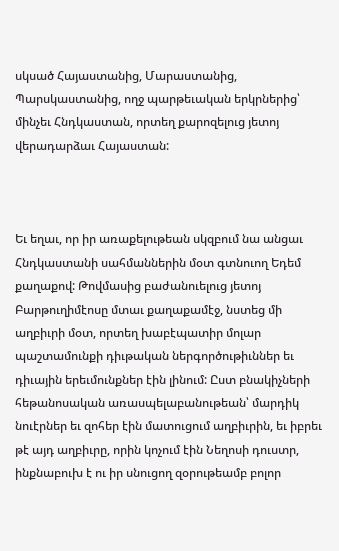սկսած Հայաստանից, Մարաստանից, Պարսկաստանից, ողջ պարթեւական երկրներից՝ մինչեւ Հնդկաստան, որտեղ քարոզելուց յետոյ վերադարձաւ Հայաստան:



Եւ եղաւ, որ իր առաքելութեան սկզբում նա անցաւ Հնդկաստանի սահմաններին մօտ գտնուող Եդեմ քաղաքով: Թովմասից բաժանուելուց յետոյ Բարթուղիմէոսը մտաւ քաղաքամէջ, նստեց մի աղբիւրի մօտ, որտեղ խաբէպատիր մոլար պաշտամունքի դիւթական ներգործութիւններ եւ դիւային երեւմունքներ էին լինում: Ըստ բնակիչների հեթանոսական առասպելաբանութեան՝ մարդիկ նուէրներ եւ զոհեր էին մատուցում աղբիւրին, եւ իբրեւ թէ այդ աղբիւրը, որին կոչում էին Նեղոսի դուստր, ինքնաբուխ է ու իր սնուցող զօրութեամբ բոլոր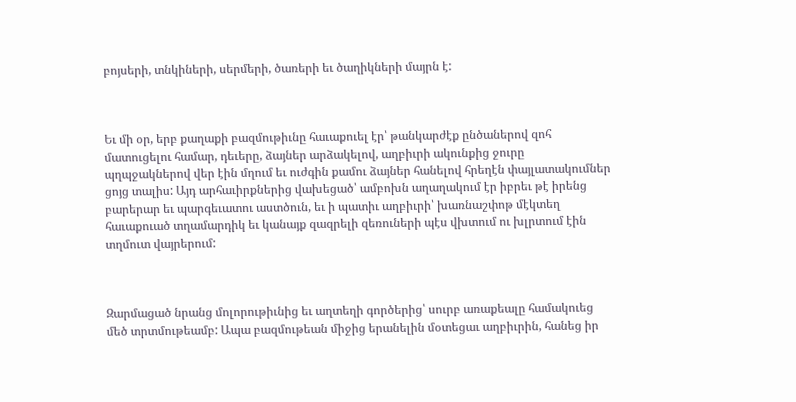բոյսերի, տնկիների, սերմերի, ծառերի եւ ծաղիկների մայրն է:



Եւ մի օր, երբ քաղաքի բազմութիւնը հաւաքուել էր՝ թանկարժէք ընծաներով զոհ մատուցելու համար, դեւերը, ձայներ արձակելով, աղբիւրի ակունքից ջուրը պղպջակներով վեր էին մղում եւ ուժգին քամու ձայներ հանելով հրեղէն փայլատակումներ ցոյց տալիս: Այդ արհաւիրքներից վախեցած՝ ամբոխն աղաղակում էր իբրեւ թէ իրենց բարերար եւ պարգեւատու աստծուն, եւ ի պատիւ աղբիւրի՝ խառնաշփոթ մէկտեղ հաւաքուած տղամարդիկ եւ կանայք զազրելի զեռուների պէս վխտում ու խլրտում էին տղմուտ վայրերում:



Զարմացած նրանց մոլորութիւնից եւ աղտեղի գործերից՝ սուրբ առաքեալը համակուեց մեծ տրտմութեամբ: Ապա բազմութեան միջից երանելին մօտեցաւ աղբիւրին, հանեց իր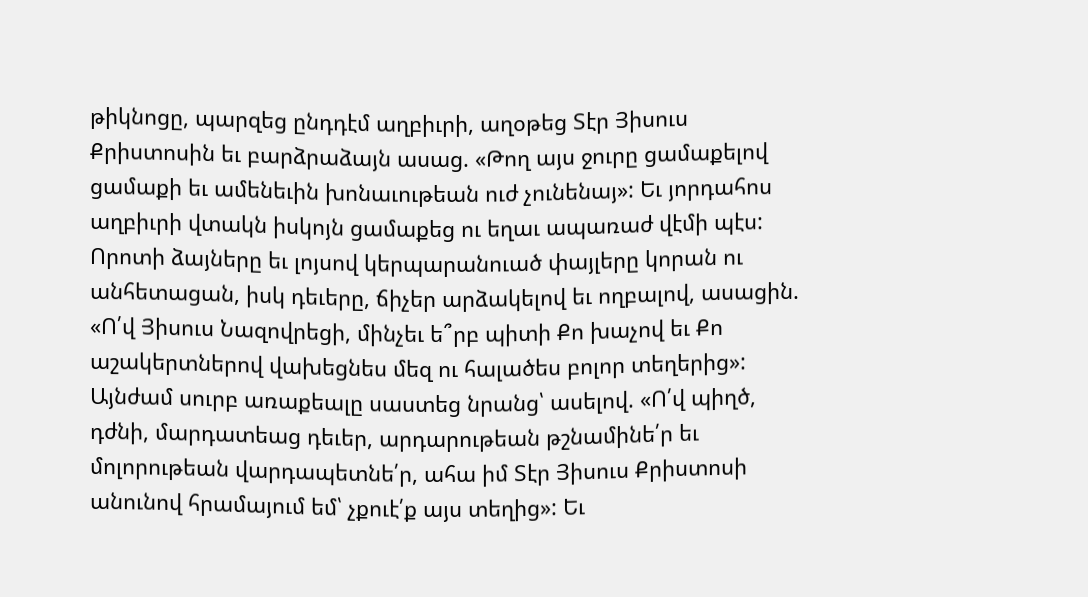թիկնոցը, պարզեց ընդդէմ աղբիւրի, աղօթեց Տէր Յիսուս Քրիստոսին եւ բարձրաձայն ասաց. «Թող այս ջուրը ցամաքելով ցամաքի եւ ամենեւին խոնաւութեան ուժ չունենայ»: Եւ յորդահոս աղբիւրի վտակն իսկոյն ցամաքեց ու եղաւ ապառաժ վէմի պէս: Որոտի ձայները եւ լոյսով կերպարանուած փայլերը կորան ու անհետացան, իսկ դեւերը, ճիչեր արձակելով եւ ողբալով, ասացին. «Ո՛վ Յիսուս Նազովրեցի, մինչեւ ե՞րբ պիտի Քո խաչով եւ Քո աշակերտներով վախեցնես մեզ ու հալածես բոլոր տեղերից»: Այնժամ սուրբ առաքեալը սաստեց նրանց՝ ասելով. «Ո՛վ պիղծ, դժնի, մարդատեաց դեւեր, արդարութեան թշնամինե՛ր եւ մոլորութեան վարդապետնե՛ր, ահա իմ Տէր Յիսուս Քրիստոսի անունով հրամայում եմ՝ չքուէ՛ք այս տեղից»: Եւ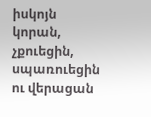իսկոյն կորան, չքուեցին, սպառուեցին ու վերացան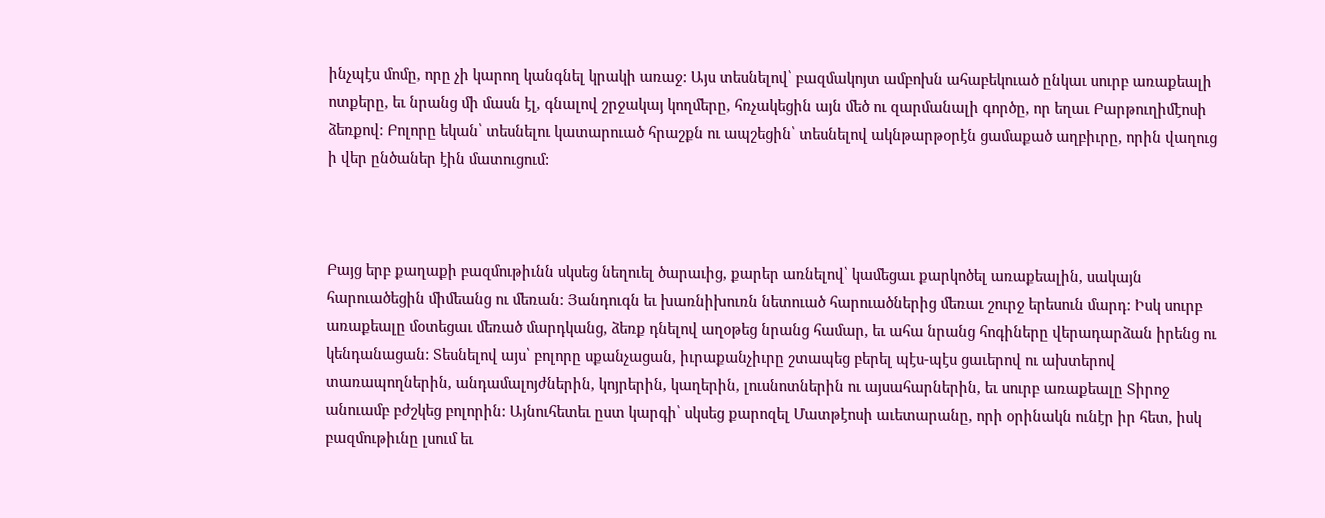ինչպէս մոմը, որը չի կարող կանգնել կրակի առաջ: Այս տեսնելով՝ բազմակոյտ ամբոխն ահաբեկուած ընկաւ սուրբ առաքեալի ոտքերը, եւ նրանց մի մասն էլ, գնալով շրջակայ կողմերը, հռչակեցին այն մեծ ու զարմանալի գործը, որ եղաւ Բարթուղիմէոսի ձեռքով: Բոլորը եկան՝ տեսնելու կատարուած հրաշքն ու ապշեցին՝ տեսնելով ակնթարթօրէն ցամաքած աղբիւրը, որին վաղուց ի վեր ընծաներ էին մատուցում:



Բայց երբ քաղաքի բազմութիւնն սկսեց նեղուել ծարաւից, քարեր առնելով՝ կամեցաւ քարկոծել առաքեալին, սակայն հարուածեցին միմեանց ու մեռան: Յանդուգն եւ խառնիխուռն նետուած հարուածներից մեռաւ շուրջ երեսուն մարդ: Իսկ սուրբ առաքեալը մօտեցաւ մեռած մարդկանց, ձեռք դնելով աղօթեց նրանց համար, եւ ահա նրանց հոգիները վերադարձան իրենց ու կենդանացան: Տեսնելով այս՝ բոլորը սքանչացան, իւրաքանչիւրը շտապեց բերել պէս-պէս ցաւերով ու ախտերով տառապողներին, անդամալոյժներին, կոյրերին, կաղերին, լուսնոտներին ու այսահարներին, եւ սուրբ առաքեալը Տիրոջ անուամբ բժշկեց բոլորին: Այնուհետեւ ըստ կարգի՝ սկսեց քարոզել Մատթէոսի աւետարանը, որի օրինակն ունէր իր հետ, իսկ բազմութիւնը լսում եւ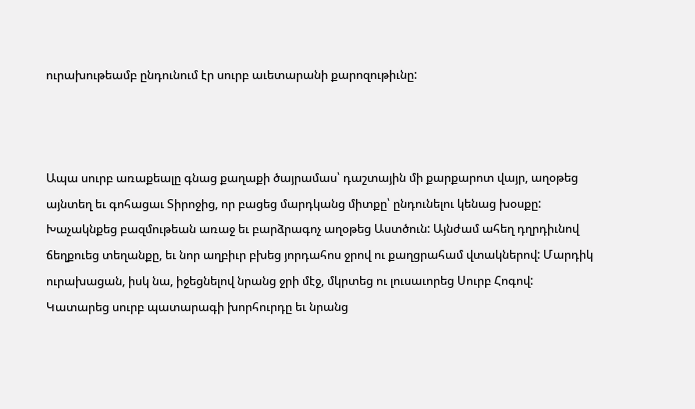ուրախութեամբ ընդունում էր սուրբ աւետարանի քարոզութիւնը:



Ապա սուրբ առաքեալը գնաց քաղաքի ծայրամաս՝ դաշտային մի քարքարոտ վայր, աղօթեց այնտեղ եւ գոհացաւ Տիրոջից, որ բացեց մարդկանց միտքը՝ ընդունելու կենաց խօսքը: Խաչակնքեց բազմութեան առաջ եւ բարձրագոչ աղօթեց Աստծուն: Այնժամ ահեղ դղրդիւնով ճեղքուեց տեղանքը, եւ նոր աղբիւր բխեց յորդահոս ջրով ու քաղցրահամ վտակներով: Մարդիկ ուրախացան, իսկ նա, իջեցնելով նրանց ջրի մէջ, մկրտեց ու լուսաւորեց Սուրբ Հոգով: Կատարեց սուրբ պատարագի խորհուրդը եւ նրանց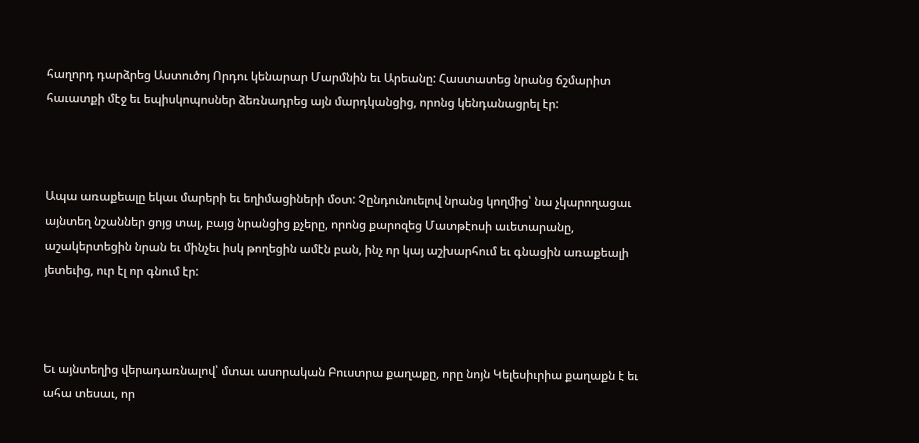հաղորդ դարձրեց Աստուծոյ Որդու կենարար Մարմնին եւ Արեանը: Հաստատեց նրանց ճշմարիտ հաւատքի մէջ եւ եպիսկոպոսներ ձեռնադրեց այն մարդկանցից, որոնց կենդանացրել էր:



Ապա առաքեալը եկաւ մարերի եւ եղիմացիների մօտ: Չընդունուելով նրանց կողմից՝ նա չկարողացաւ այնտեղ նշաններ ցոյց տալ, բայց նրանցից քչերը, որոնց քարոզեց Մատթէոսի աւետարանը, աշակերտեցին նրան եւ մինչեւ իսկ թողեցին ամէն բան, ինչ որ կայ աշխարհում եւ գնացին առաքեալի յետեւից, ուր էլ որ գնում էր:



Եւ այնտեղից վերադառնալով՝ մտաւ ասորական Բուստրա քաղաքը, որը նոյն Կելեսիւրիա քաղաքն է եւ ահա տեսաւ, որ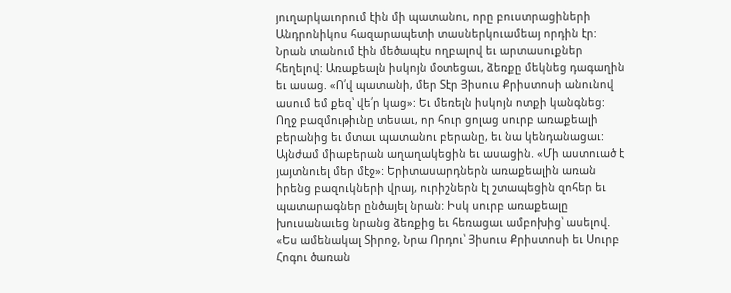յուղարկաւորում էին մի պատանու, որը բուստրացիների Անդրոնիկոս հազարապետի տասներկուամեայ որդին էր: Նրան տանում էին մեծապէս ողբալով եւ արտասուքներ հեղելով: Առաքեալն իսկոյն մօտեցաւ, ձեռքը մեկնեց դագաղին եւ ասաց. «Ո՛վ պատանի, մեր Տէր Յիսուս Քրիստոսի անունով ասում եմ քեզ՝ վե՛ր կաց»: Եւ մեռելն իսկոյն ոտքի կանգնեց: Ողջ բազմութիւնը տեսաւ, որ հուր ցոլաց սուրբ առաքեալի բերանից եւ մտաւ պատանու բերանը, եւ նա կենդանացաւ: Այնժամ միաբերան աղաղակեցին եւ ասացին. «Մի աստուած է յայտնուել մեր մէջ»: Երիտասարդներն առաքեալին առան իրենց բազուկների վրայ, ուրիշներն էլ շտապեցին զոհեր եւ պատարագներ ընծայել նրան: Իսկ սուրբ առաքեալը խուսանաւեց նրանց ձեռքից եւ հեռացաւ ամբոխից՝ ասելով. «Ես ամենակալ Տիրոջ, Նրա Որդու՝ Յիսուս Քրիստոսի եւ Սուրբ Հոգու ծառան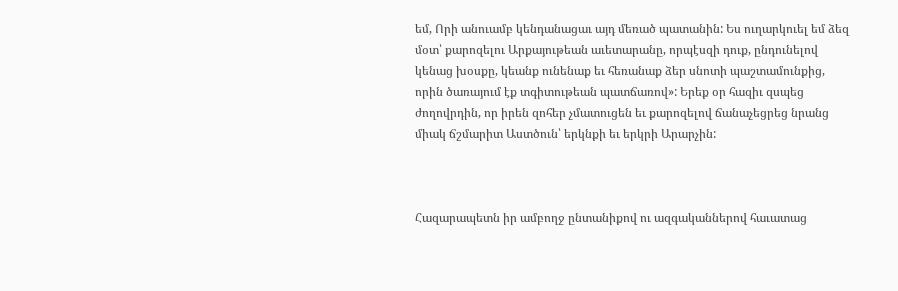եմ, Որի անուամբ կենդանացաւ այդ մեռած պատանին: Ես ուղարկուել եմ ձեզ մօտ՝ քարոզելու Արքայութեան աւետարանը, որպէսզի դուք, ընդունելով կենաց խօսքը, կեանք ունենաք եւ հեռանաք ձեր սնոտի պաշտամունքից, որին ծառայում էք տգիտութեան պատճառով»: Երեք օր հազիւ զսպեց ժողովրդին, որ իրեն զոհեր չմատուցեն եւ քարոզելով ճանաչեցրեց նրանց միակ ճշմարիտ Աստծուն՝ երկնքի եւ երկրի Արարչին:



Հազարապետն իր ամբողջ ընտանիքով ու ազգականներով հաւատաց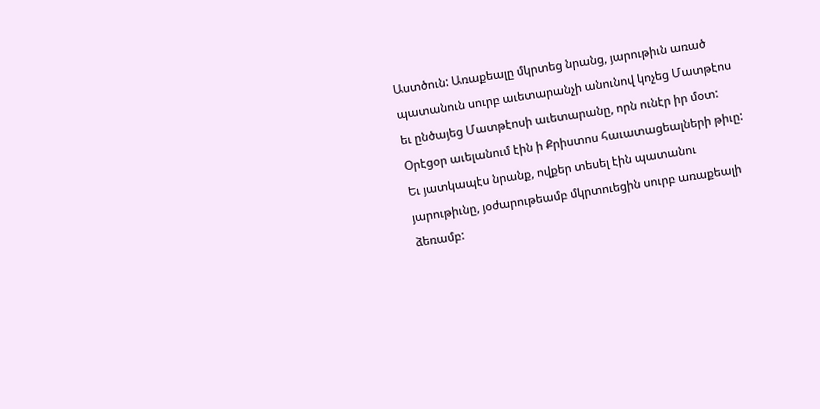Աստծուն: Առաքեալը մկրտեց նրանց, յարութիւն առած պատանուն սուրբ աւետարանչի անունով կոչեց Մատթէոս եւ ընծայեց Մատթէոսի աւետարանը, որն ունէր իր մօտ: Օրէցօր աւելանում էին ի Քրիստոս հաւատացեալների թիւը: Եւ յատկապէս նրանք, ովքեր տեսել էին պատանու յարութիւնը, յօժարութեամբ մկրտուեցին սուրբ առաքեալի ձեռամբ: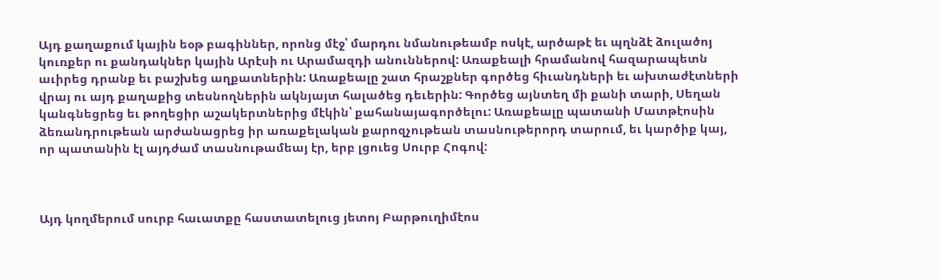Այդ քաղաքում կային եօթ բագիններ, որոնց մէջ՝ մարդու նմանութեամբ ոսկէ, արծաթէ եւ պղնձէ ձուլածոյ կուռքեր ու քանդակներ կային Արէսի ու Արամազդի անուններով: Առաքեալի հրամանով հազարապետն աւիրեց դրանք եւ բաշխեց աղքատներին: Առաքեալը շատ հրաշքներ գործեց հիւանդների եւ ախտաժէտների վրայ ու այդ քաղաքից տեսնողներին ակնյայտ հալածեց դեւերին: Գործեց այնտեղ մի քանի տարի, Սեղան կանգնեցրեց եւ թողեցիր աշակերտներից մէկին՝ քահանայագործելու: Առաքեալը պատանի Մատթէոսին ձեռանդրութեան արժանացրեց իր առաքելական քարոզչութեան տասնութերորդ տարում, եւ կարծիք կայ, որ պատանին էլ այդժամ տասնութամեայ էր, երբ լցուեց Սուրբ Հոգով:



Այդ կողմերում սուրբ հաւատքը հաստատելուց յետոյ Բարթուղիմէոս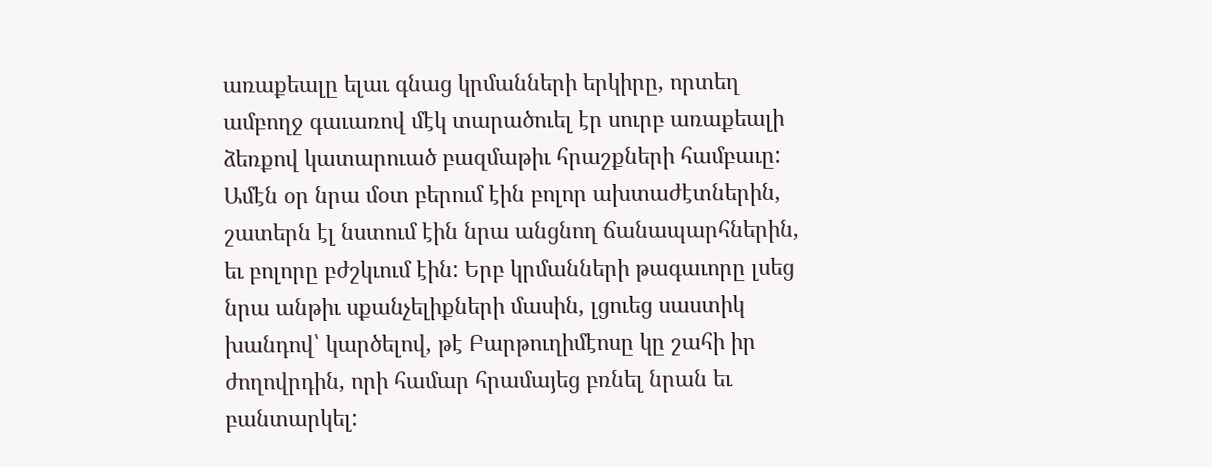առաքեալը ելաւ գնաց կրմանների երկիրը, որտեղ ամբողջ գաւառով մէկ տարածուել էր սուրբ առաքեալի ձեռքով կատարուած բազմաթիւ հրաշքների համբաւը: Ամէն օր նրա մօտ բերում էին բոլոր ախտաժէտներին, շատերն էլ նստում էին նրա անցնող ճանապարհներին, եւ բոլորը բժշկւում էին: Երբ կրմանների թագաւորը լսեց նրա անթիւ սքանչելիքների մասին, լցուեց սաստիկ խանդով՝ կարծելով, թէ Բարթուղիմէոսը կը շահի իր ժողովրդին, որի համար հրամայեց բռնել նրան եւ բանտարկել: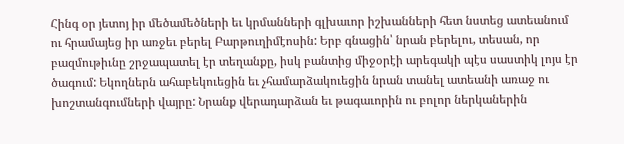Հինգ օր յետոյ իր մեծամեծների եւ կրմանների գլխաւոր իշխանների հետ նստեց ատեանում ու հրամայեց իր առջեւ բերել Բարթուղիմէոսին: Երբ գնացին՝ նրան բերելու, տեսան, որ բազմութիւնը շրջապատել էր տեղանքը, իսկ բանտից միջօրէի արեգակի պէս սաստիկ լոյս էր ծագում: Եկողներն ահաբեկուեցին եւ չհամարձակուեցին նրան տանել ատեանի առաջ ու խոշտանգումների վայրը: Նրանք վերադարձան եւ թագաւորին ու բոլոր ներկաներին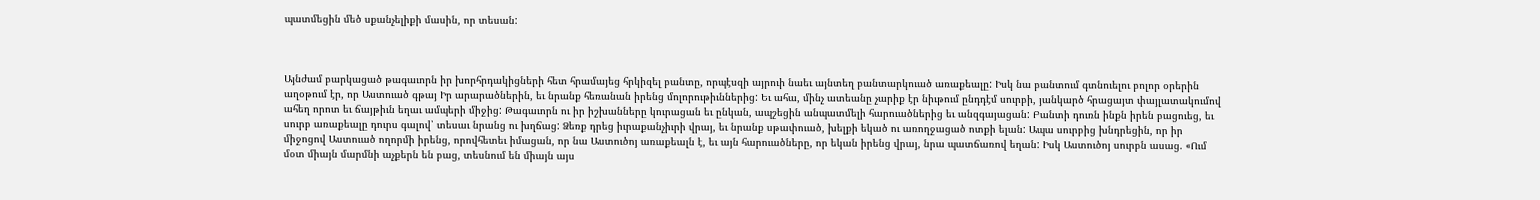պատմեցին մեծ սքանչելիքի մասին, որ տեսան:



Այնժամ բարկացած թագաւորն իր խորհրդակիցների հետ հրամայեց հրկիզել բանտը, որպէսզի այրուի նաեւ այնտեղ բանտարկուած առաքեալը: Իսկ նա բանտում գտնուելու բոլոր օրերին աղօթում էր, որ Աստուած գթայ Իր արարածներին, եւ նրանք հեռանան իրենց մոլորութիւններից: Եւ ահա, մինչ ատեանը չարիք էր նիւթում ընդդէմ սուրբի, յանկարծ հրացայտ փայլատակումով ահեղ որոտ եւ ճայթիւն եղաւ ամպերի միջից: Թագաւորն ու իր իշխանները կուրացան եւ ընկան, ապշեցին անպատմելի հարուածներից եւ անզգայացան: Բանտի դուռն ինքն իրեն բացուեց, եւ սուրբ առաքեալը դուրս գալով՝ տեսաւ նրանց ու խղճաց: Ձեռք դրեց իւրաքանչիւրի վրայ, եւ նրանք սթափուած, խելքի եկած ու առողջացած ոտքի ելան: Ապա սուրբից խնդրեցին, որ իր միջոցով Աստուած ողորմի իրենց, որովհետեւ իմացան, որ նա Աստուծոյ առաքեալն է, եւ այն հարուածները, որ եկան իրենց վրայ, նրա պատճառով եղան: Իսկ Աստուծոյ սուրբն ասաց. «Ում մօտ միայն մարմնի աչքերն են բաց, տեսնում են միայն այս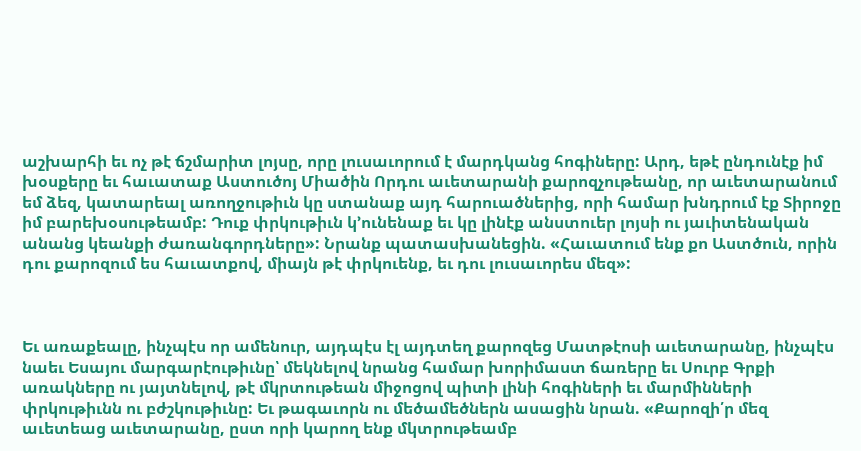աշխարհի եւ ոչ թէ ճշմարիտ լոյսը, որը լուսաւորում է մարդկանց հոգիները: Արդ, եթէ ընդունէք իմ խօսքերը եւ հաւատաք Աստուծոյ Միածին Որդու աւետարանի քարոզչութեանը, որ աւետարանում եմ ձեզ, կատարեալ առողջութիւն կը ստանաք այդ հարուածներից, որի համար խնդրում էք Տիրոջը իմ բարեխօսութեամբ: Դուք փրկութիւն կ՚ունենաք եւ կը լինէք անստուեր լոյսի ու յաւիտենական անանց կեանքի ժառանգորդները»: Նրանք պատասխանեցին. «Հաւատում ենք քո Աստծուն, որին դու քարոզում ես հաւատքով, միայն թէ փրկուենք, եւ դու լուսաւորես մեզ»:



Եւ առաքեալը, ինչպէս որ ամենուր, այդպէս էլ այդտեղ քարոզեց Մատթէոսի աւետարանը, ինչպէս նաեւ Եսայու մարգարէութիւնը՝ մեկնելով նրանց համար խորիմաստ ճառերը եւ Սուրբ Գրքի առակները ու յայտնելով, թէ մկրտութեան միջոցով պիտի լինի հոգիների եւ մարմինների փրկութիւնն ու բժշկութիւնը: Եւ թագաւորն ու մեծամեծներն ասացին նրան. «Քարոզի՛ր մեզ աւետեաց աւետարանը, ըստ որի կարող ենք մկտրութեամբ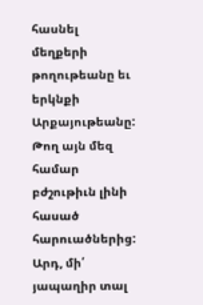հասնել մեղքերի թողութեանը եւ երկնքի Արքայութեանը: Թող այն մեզ համար բժշութիւն լինի հասած հարուածներից: Արդ, մի՛ յապաղիր տալ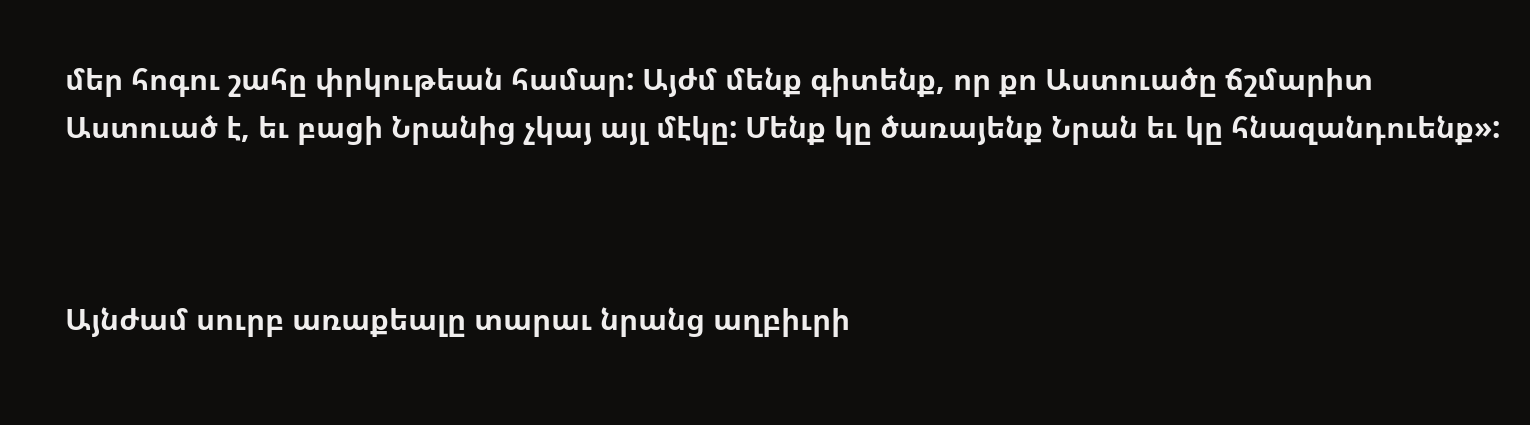մեր հոգու շահը փրկութեան համար: Այժմ մենք գիտենք, որ քո Աստուածը ճշմարիտ Աստուած է, եւ բացի Նրանից չկայ այլ մէկը: Մենք կը ծառայենք Նրան եւ կը հնազանդուենք»:



Այնժամ սուրբ առաքեալը տարաւ նրանց աղբիւրի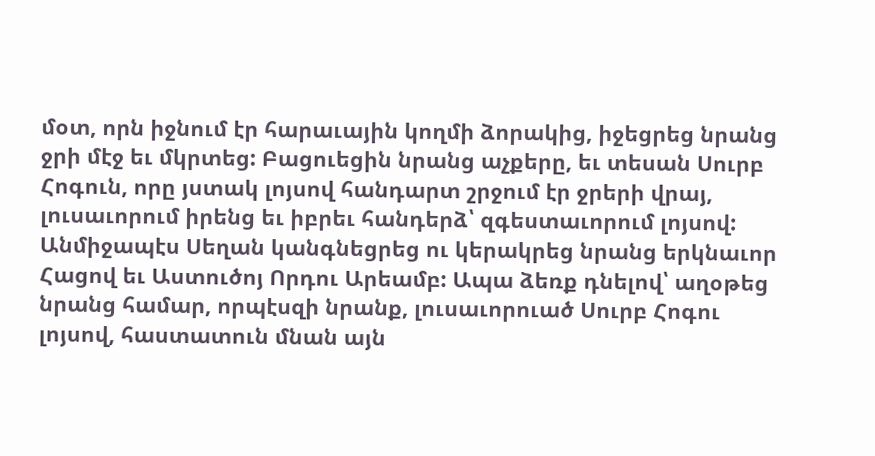մօտ, որն իջնում էր հարաւային կողմի ձորակից, իջեցրեց նրանց ջրի մէջ եւ մկրտեց: Բացուեցին նրանց աչքերը, եւ տեսան Սուրբ Հոգուն, որը յստակ լոյսով հանդարտ շրջում էր ջրերի վրայ, լուսաւորում իրենց եւ իբրեւ հանդերձ՝ զգեստաւորում լոյսով: Անմիջապէս Սեղան կանգնեցրեց ու կերակրեց նրանց երկնաւոր Հացով եւ Աստուծոյ Որդու Արեամբ: Ապա ձեռք դնելով՝ աղօթեց նրանց համար, որպէսզի նրանք, լուսաւորուած Սուրբ Հոգու լոյսով, հաստատուն մնան այն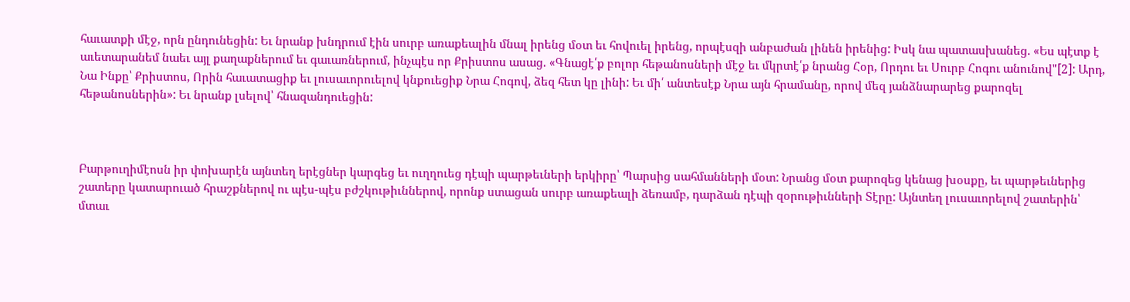հաւատքի մէջ, որն ընդունեցին: Եւ նրանք խնդրում էին սուրբ առաքեալին մնալ իրենց մօտ եւ հովուել իրենց, որպէսզի անբաժան լինեն իրենից: Իսկ նա պատասխանեց. «Ես պէտք է աւետարանեմ նաեւ այլ քաղաքներում եւ գաւառներում, ինչպէս որ Քրիստոս ասաց. «Գնացէ՛ք բոլոր հեթանոսների մէջ եւ մկրտէ՛ք նրանց Հօր, Որդու եւ Սուրբ Հոգու անունով"[2]: Արդ, Նա Ինքը՝ Քրիստոս, Որին հաւատացիք եւ լուսաւորուելով կնքուեցիք Նրա Հոգով, ձեզ հետ կը լինի: Եւ մի՛ անտեսէք Նրա այն հրամանը, որով մեզ յանձնարարեց քարոզել հեթանոսներին»: Եւ նրանք լսելով՝ հնազանդուեցին:



Բարթուղիմէոսն իր փոխարէն այնտեղ երէցներ կարգեց եւ ուղղուեց դէպի պարթեւների երկիրը՝ Պարսից սահմանների մօտ: Նրանց մօտ քարոզեց կենաց խօսքը, եւ պարթեւներից շատերը կատարուած հրաշքներով ու պէս-պէս բժշկութիւններով, որոնք ստացան սուրբ առաքեալի ձեռամբ, դարձան դէպի զօրութիւնների Տէրը: Այնտեղ լուսաւորելով շատերին՝ մտաւ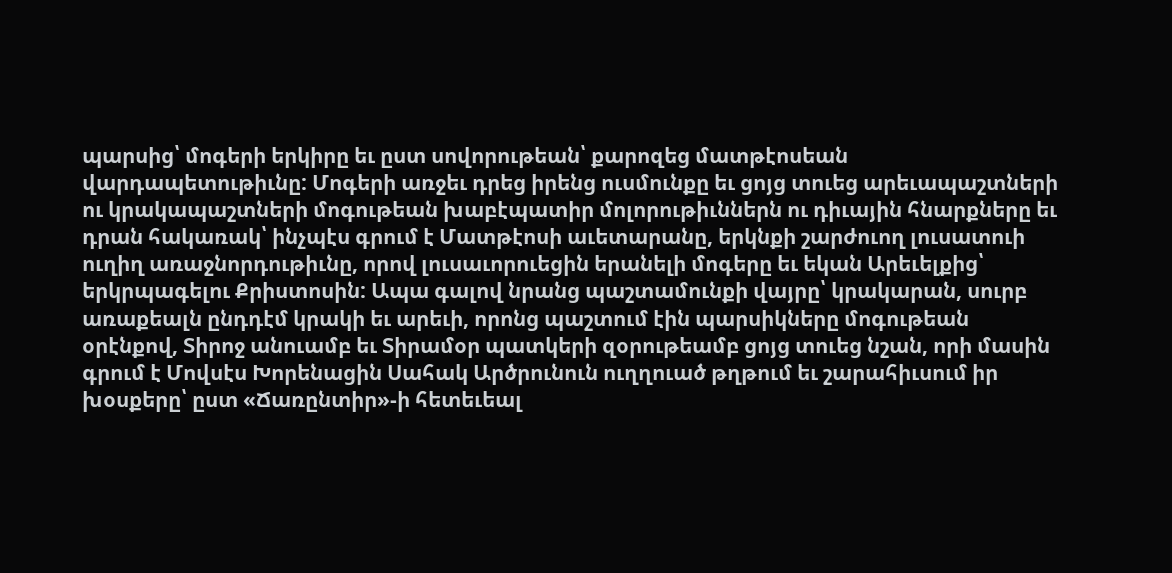պարսից՝ մոգերի երկիրը եւ ըստ սովորութեան՝ քարոզեց մատթէոսեան վարդապետութիւնը: Մոգերի առջեւ դրեց իրենց ուսմունքը եւ ցոյց տուեց արեւապաշտների ու կրակապաշտների մոգութեան խաբէպատիր մոլորութիւններն ու դիւային հնարքները եւ դրան հակառակ՝ ինչպէս գրում է Մատթէոսի աւետարանը, երկնքի շարժուող լուսատուի ուղիղ առաջնորդութիւնը, որով լուսաւորուեցին երանելի մոգերը եւ եկան Արեւելքից՝ երկրպագելու Քրիստոսին: Ապա գալով նրանց պաշտամունքի վայրը՝ կրակարան, սուրբ առաքեալն ընդդէմ կրակի եւ արեւի, որոնց պաշտում էին պարսիկները մոգութեան օրէնքով, Տիրոջ անուամբ եւ Տիրամօր պատկերի զօրութեամբ ցոյց տուեց նշան, որի մասին գրում է Մովսէս Խորենացին Սահակ Արծրունուն ուղղուած թղթում եւ շարահիւսում իր խօսքերը՝ ըստ «Ճառընտիր»-ի հետեւեալ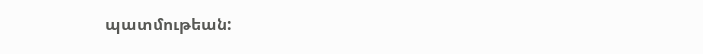պատմութեան: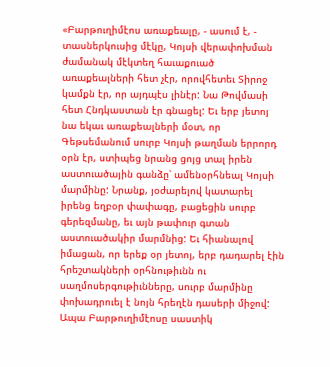«Բարթուղիմէոս առաքեալը, - ասում է, - տասներկուսից մէկը, Կոյսի վերափոխման ժամանակ մէկտեղ հաւաքուած առաքեալների հետ չէր, որովհետեւ Տիրոջ կամքն էր, որ այդպէս լինէր: Նա Թովմասի հետ Հնդկաստան էր գնացել: Եւ երբ յետոյ նա եկաւ առաքեալների մօտ, որ Գեթսեմանում սուրբ Կոյսի թաղման երրորդ օրն էր, ստիպեց նրանց ցոյց տալ իրեն աստուածային գանձը՝ ամենօրհնեալ Կոյսի մարմինը: Նրանք, յօժարելով կատարել իրենց եղբօր փափագը, բացեցին սուրբ գերեզմանը, եւ այն թափուր գտան աստուածակիր մարմնից: Եւ հիանալով իմացան, որ երեք օր յետոյ, երբ դադարել էին հրեշտակների օրհնութիւնն ու սաղմոսերգութիւնները, սուրբ մարմինը փոխադրուել է նոյն հրեղէն դասերի միջով: Ապա Բարթուղիմէոսը սաստիկ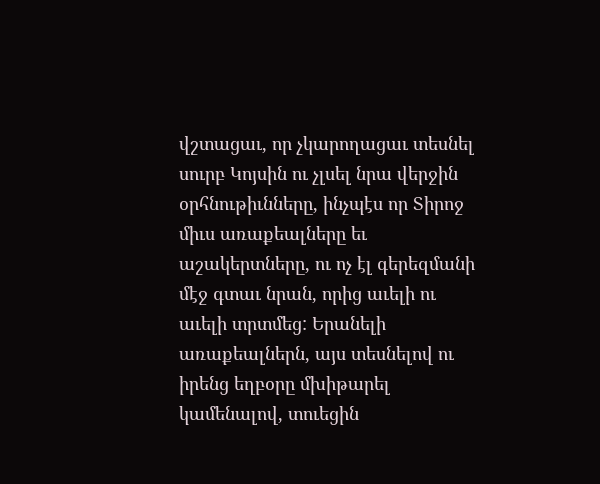վշտացաւ, որ չկարողացաւ տեսնել սուրբ Կոյսին ու չլսել նրա վերջին օրհնութիւնները, ինչպէս որ Տիրոջ միւս առաքեալները եւ աշակերտները, ու ոչ էլ գերեզմանի մէջ գտաւ նրան, որից աւելի ու աւելի տրտմեց: Երանելի առաքեալներն, այս տեսնելով ու իրենց եղբօրը մխիթարել կամենալով, տուեցին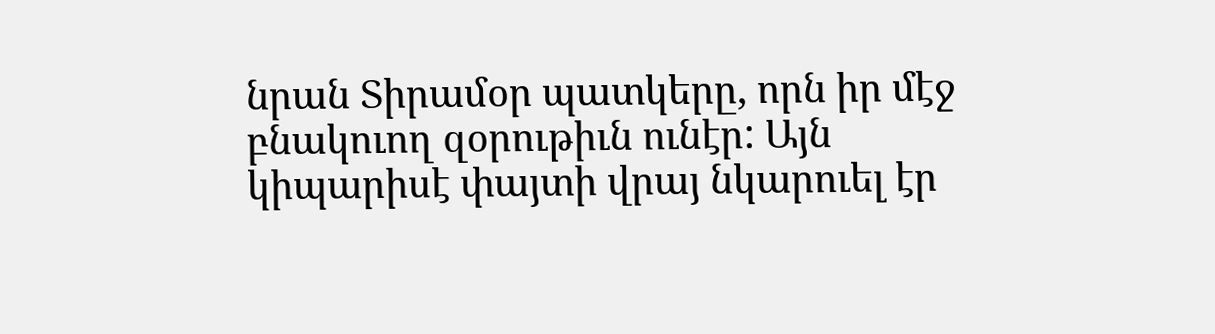նրան Տիրամօր պատկերը, որն իր մէջ բնակուող զօրութիւն ունէր: Այն կիպարիսէ փայտի վրայ նկարուել էր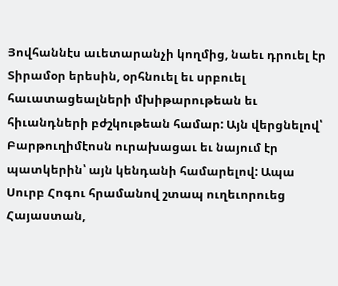Յովհաննէս աւետարանչի կողմից, նաեւ դրուել էր Տիրամօր երեսին, օրհնուել եւ սրբուել հաւատացեալների մխիթարութեան եւ հիւանդների բժշկութեան համար: Այն վերցնելով՝ Բարթուղիմէոսն ուրախացաւ եւ նայում էր պատկերին՝ այն կենդանի համարելով: Ապա Սուրբ Հոգու հրամանով շտապ ուղեւորուեց Հայաստան,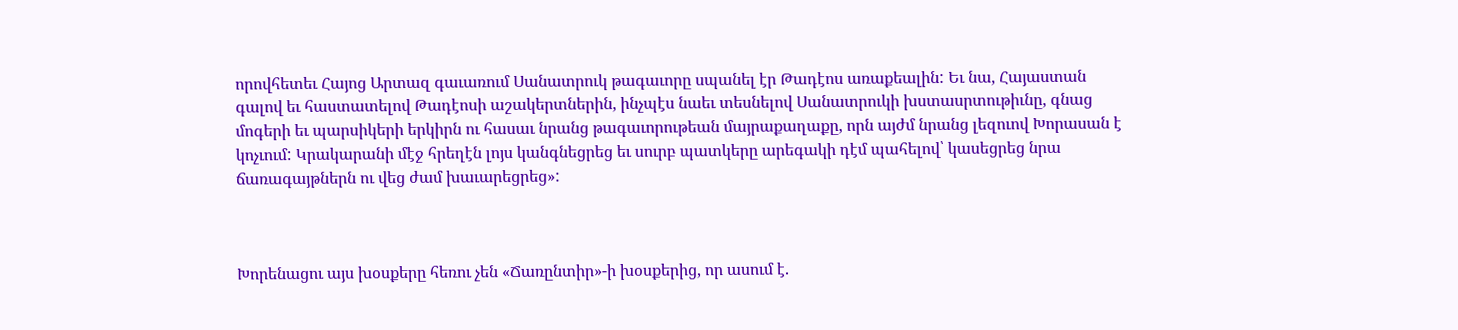որովհետեւ Հայոց Արտազ գաւառում Սանատրուկ թագաւորը սպանել էր Թադէոս առաքեալին: Եւ նա, Հայաստան գալով եւ հաստատելով Թադէոսի աշակերտներին, ինչպէս նաեւ տեսնելով Սանատրուկի խստասրտութիւնը, գնաց մոգերի եւ պարսիկերի երկիրն ու հասաւ նրանց թագաւորութեան մայրաքաղաքը, որն այժմ նրանց լեզուով Խորասան է կոչւում: Կրակարանի մէջ հրեղէն լոյս կանգնեցրեց եւ սուրբ պատկերը արեգակի դէմ պահելով՝ կասեցրեց նրա ճառագայթներն ու վեց ժամ խաւարեցրեց»:



Խորենացու այս խօսքերը հեռու չեն «Ճառընտիր»-ի խօսքերից, որ ասում է.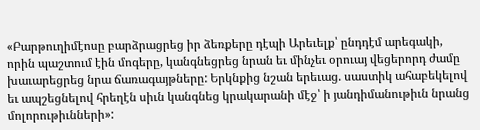«Բարթուղիմէոսը բարձրացրեց իր ձեռքերը դէպի Արեւելք՝ ընդդէմ արեգակի, որին պաշտում էին մոգերը, կանգնեցրեց նրան եւ մինչեւ օրուայ վեցերորդ ժամը խաւարեցրեց նրա ճառագայթները: Երկնքից նշան երեւաց. սաստիկ ահաբեկելով եւ ապշեցնելով հրեղէն սիւն կանգնեց կրակարանի մէջ՝ ի յանդիմանութիւն նրանց մոլորութիւնների»: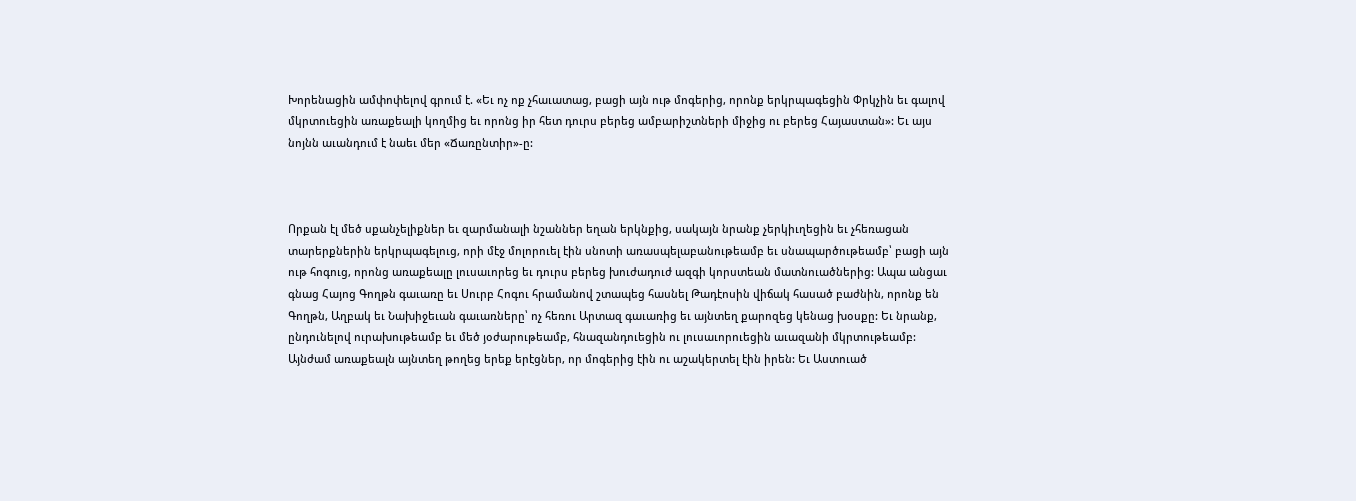Խորենացին ամփոփելով գրում է. «Եւ ոչ ոք չհաւատաց, բացի այն ութ մոգերից, որոնք երկրպագեցին Փրկչին եւ գալով մկրտուեցին առաքեալի կողմից եւ որոնց իր հետ դուրս բերեց ամբարիշտների միջից ու բերեց Հայաստան»: Եւ այս նոյնն աւանդում է նաեւ մեր «Ճառընտիր»-ը:



Որքան էլ մեծ սքանչելիքներ եւ զարմանալի նշաններ եղան երկնքից, սակայն նրանք չերկիւղեցին եւ չհեռացան տարերքներին երկրպագելուց, որի մէջ մոլորուել էին սնոտի առասպելաբանութեամբ եւ սնապարծութեամբ՝ բացի այն ութ հոգուց, որոնց առաքեալը լուսաւորեց եւ դուրս բերեց խուժադուժ ազգի կորստեան մատնուածներից: Ապա անցաւ գնաց Հայոց Գողթն գաւառը եւ Սուրբ Հոգու հրամանով շտապեց հասնել Թադէոսին վիճակ հասած բաժնին, որոնք են Գողթն, Աղբակ եւ Նախիջեւան գաւառները՝ ոչ հեռու Արտազ գաւառից եւ այնտեղ քարոզեց կենաց խօսքը: Եւ նրանք, ընդունելով ուրախութեամբ եւ մեծ յօժարութեամբ, հնազանդուեցին ու լուսաւորուեցին աւազանի մկրտութեամբ: Այնժամ առաքեալն այնտեղ թողեց երեք երէցներ, որ մոգերից էին ու աշակերտել էին իրեն: Եւ Աստուած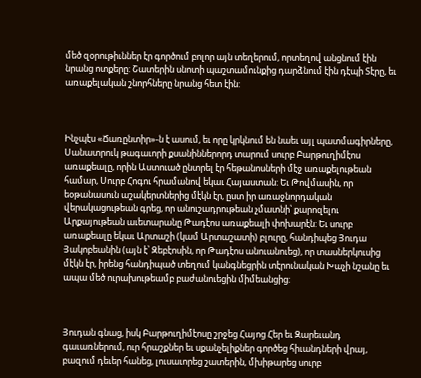մեծ զօրութիւններ էր գործում բոլոր այն տեղերում, որտեղով անցնում էին նրանց ոտքերը: Շատերին սնոտի պաշտամունքից դարձնում էին դէպի Տէրը, եւ առաքելական շնորհները նրանց հետ էին:



Ինչպէս «Ճառընտիր»-ն է ասում, եւ որը կրկնում են նաեւ այլ պատմագիրները, Սանատրուկ թագաւորի քսանիններորդ տարում սուրբ Բարթուղիմէոս առաքեալը, որին Աստուած ընտրել էր հեթանոսների մէջ առաքելութեան համար, Սուրբ Հոգու հրամանով եկաւ Հայաստան: Եւ Թովմասին, որ եօթանասուն աշակերտներից մէկն էր, ըստ իր առաջնորդական վերակացութեան գրեց, որ անուշադրութեան չմատնի՝ քարոզելու Արքայութեան աւետարանը Թադէոս առաքեալի փոխարէն: Եւ սուրբ առաքեալը եկաւ Արտաշի (կամ Արտաշատի) բլուրը, հանդիպեց Յուդա Յակոբեանին (այն է՝ Զեբէոսին, որ Թադէոս անուանուեց), որ տասներկուսից մէկն էր, իրենց հանդիպած տեղում կանգնեցրին տէրունական Խաչի նշանը եւ ապա մեծ ուրախութեամբ բաժանուեցին միմեանցից:



Յուդան գնաց, իսկ Բարթուղիմէոսը շրջեց Հայոց Հեր եւ Զարեւանդ գաւառներում, ուր հրաշքներ եւ սքանչելիքներ գործեց հիւանդների վրայ, բազում դեւեր հանեց, լուսաւորեց շատերին, մխիթարեց սուրբ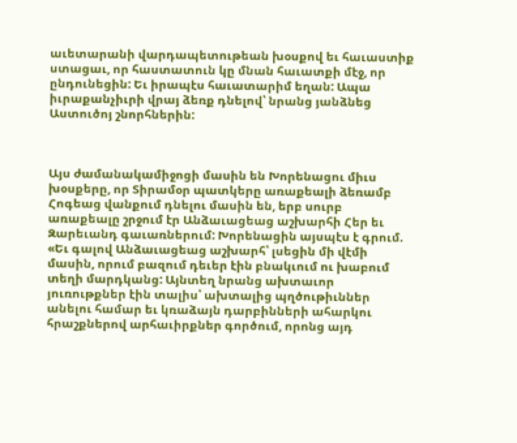աւետարանի վարդապետութեան խօսքով եւ հաւաստիք ստացաւ, որ հաստատուն կը մնան հաւատքի մէջ, որ ընդունեցին: Եւ իրապէս հաւատարիմ եղան: Ապա իւրաքանչիւրի վրայ ձեռք դնելով՝ նրանց յանձնեց Աստուծոյ շնորհներին:



Այս ժամանակամիջոցի մասին են Խորենացու միւս խօսքերը, որ Տիրամօր պատկերը առաքեալի ձեռամբ Հոգեաց վանքում դնելու մասին են, երբ սուրբ առաքեալը շրջում էր Անձաւացեաց աշխարհի Հեր եւ Զարեւանդ գաւառներում: Խորենացին այսպէս է գրում. «Եւ գալով Անձաւացեաց աշխարհ՝ լսեցին մի վէմի մասին, որում բազում դեւեր էին բնակւում ու խաբում տեղի մարդկանց: Այնտեղ նրանց ախտաւոր յուռութքներ էին տալիս՝ ախտալից պղծութիւններ անելու համար եւ կռաձայն դարբինների ահարկու հրաշքներով արհաւիրքներ գործում, որոնց այդ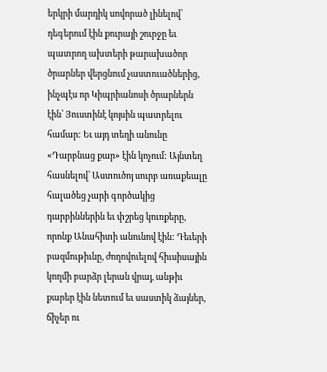երկրի մարդիկ սովորած լինելով՝ դեգերում էին քուրայի շուրջը եւ պատրող ախտերի թարախածոր ծրարներ վերցնում չաստուածներից, ինչպէս որ Կիպրիանոսի ծրարներն էին՝ Յուստինէ կոյսին պատրելու համար: Եւ այդ տեղի անունը «Դարբնաց քար» էին կոչում: Այնտեղ հասնելով՝ Աստուծոյ սուրբ առաքեալը հալածեց չարի գործակից դարբիններին եւ փշրեց կուռքերը, որոնք Անահիտի անունով էին: Դեւերի բազմութիւնը, ժողովուելով հիւսիսային կողմի բարձր լերան վրայ, անթիւ քարեր էին նետում եւ սաստիկ ձայներ, ճիչեր ու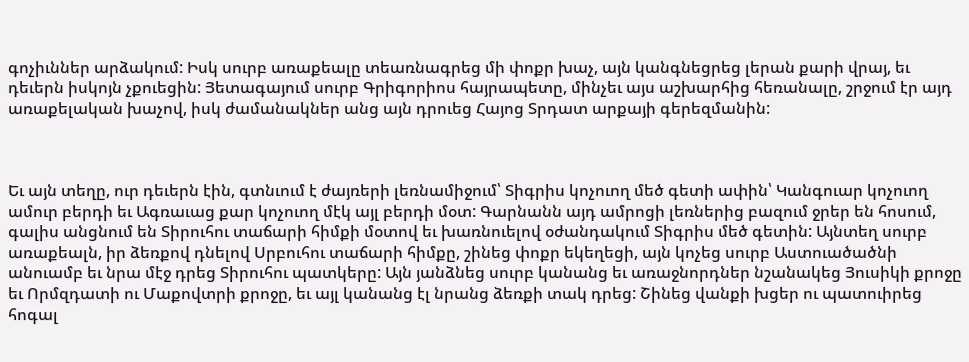գոչիւններ արձակում: Իսկ սուրբ առաքեալը տեառնագրեց մի փոքր խաչ, այն կանգնեցրեց լերան քարի վրայ, եւ դեւերն իսկոյն չքուեցին: Յետագայում սուրբ Գրիգորիոս հայրապետը, մինչեւ այս աշխարհից հեռանալը, շրջում էր այդ առաքելական խաչով, իսկ ժամանակներ անց այն դրուեց Հայոց Տրդատ արքայի գերեզմանին:



Եւ այն տեղը, ուր դեւերն էին, գտնւում է ժայռերի լեռնամիջում՝ Տիգրիս կոչուող մեծ գետի ափին՝ Կանգուար կոչուող ամուր բերդի եւ Ագռաւաց քար կոչուող մէկ այլ բերդի մօտ: Գարնանն այդ ամրոցի լեռներից բազում ջրեր են հոսում, գալիս անցնում են Տիրուհու տաճարի հիմքի մօտով եւ խառնուելով օժանդակում Տիգրիս մեծ գետին: Այնտեղ սուրբ առաքեալն, իր ձեռքով դնելով Սրբուհու տաճարի հիմքը, շինեց փոքր եկեղեցի, այն կոչեց սուրբ Աստուածածնի անուամբ եւ նրա մէջ դրեց Տիրուհու պատկերը: Այն յանձնեց սուրբ կանանց եւ առաջնորդներ նշանակեց Յուսիկի քրոջը եւ Որմզդատի ու Մաքովտրի քրոջը, եւ այլ կանանց էլ նրանց ձեռքի տակ դրեց: Շինեց վանքի խցեր ու պատուիրեց հոգալ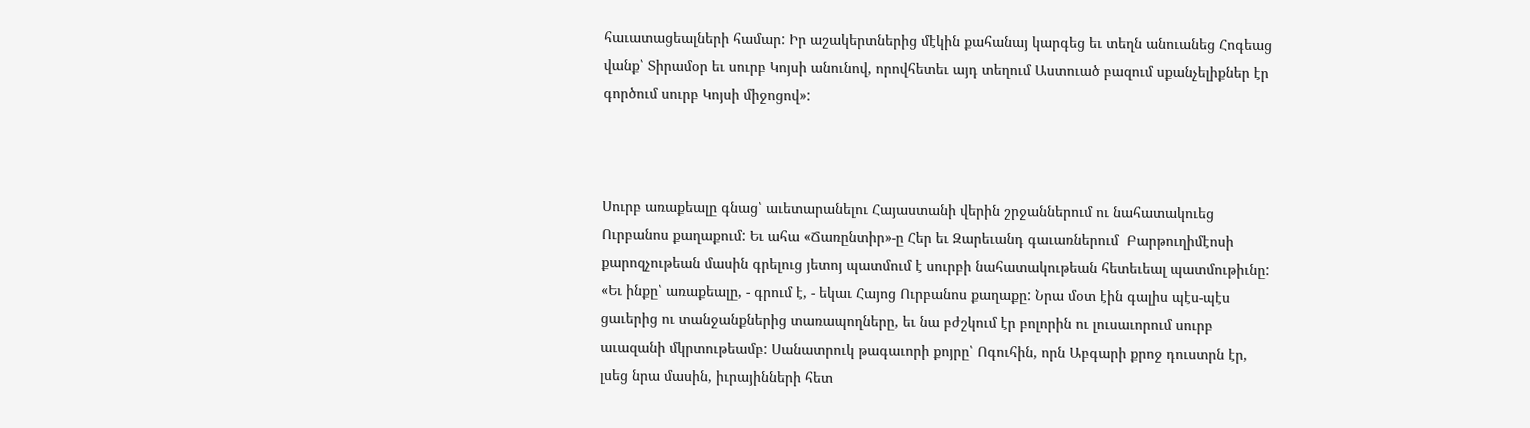հաւատացեալների համար: Իր աշակերտներից մէկին քահանայ կարգեց եւ տեղն անուանեց Հոգեաց վանք՝ Տիրամօր եւ սուրբ Կոյսի անունով, որովհետեւ այդ տեղում Աստուած բազում սքանչելիքներ էր գործում սուրբ Կոյսի միջոցով»:



Սուրբ առաքեալը գնաց՝ աւետարանելու Հայաստանի վերին շրջաններում ու նահատակուեց Ուրբանոս քաղաքում: Եւ ահա «Ճառընտիր»-ը Հեր եւ Զարեւանդ գաւառներում  Բարթուղիմէոսի քարոզչութեան մասին գրելուց յետոյ պատմում է սուրբի նահատակութեան հետեւեալ պատմութիւնը: «Եւ ինքը՝ առաքեալը, - գրում է, - եկաւ Հայոց Ուրբանոս քաղաքը: Նրա մօտ էին գալիս պէս-պէս ցաւերից ու տանջանքներից տառապողները, եւ նա բժշկում էր բոլորին ու լուսաւորում սուրբ աւազանի մկրտութեամբ: Սանատրուկ թագաւորի քոյրը՝ Ոգուհին, որն Աբգարի քրոջ դուստրն էր, լսեց նրա մասին, իւրայինների հետ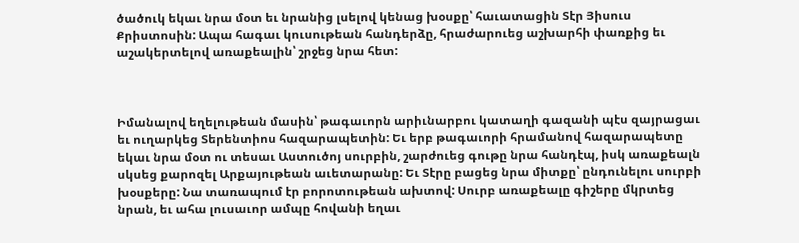ծածուկ եկաւ նրա մօտ եւ նրանից լսելով կենաց խօսքը՝ հաւատացին Տէր Յիսուս Քրիստոսին: Ապա հագաւ կուսութեան հանդերձը, հրաժարուեց աշխարհի փառքից եւ աշակերտելով առաքեալին՝ շրջեց նրա հետ:



Իմանալով եղելութեան մասին՝ թագաւորն արիւնարբու կատաղի գազանի պէս զայրացաւ եւ ուղարկեց Տերենտիոս հազարապետին: Եւ երբ թագաւորի հրամանով հազարապետը եկաւ նրա մօտ ու տեսաւ Աստուծոյ սուրբին, շարժուեց գութը նրա հանդէպ, իսկ առաքեալն սկսեց քարոզել Արքայութեան աւետարանը: Եւ Տէրը բացեց նրա միտքը՝ ընդունելու սուրբի խօսքերը: Նա տառապում էր բորոտութեան ախտով: Սուրբ առաքեալը գիշերը մկրտեց նրան, եւ ահա լուսաւոր ամպը հովանի եղաւ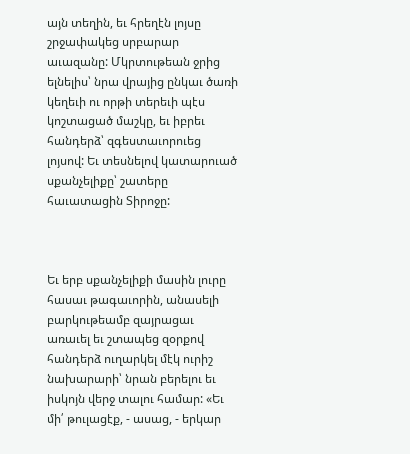այն տեղին, եւ հրեղէն լոյսը շրջափակեց սրբարար աւազանը: Մկրտութեան ջրից ելնելիս՝ նրա վրայից ընկաւ ծառի կեղեւի ու որթի տերեւի պէս կոշտացած մաշկը, եւ իբրեւ հանդերձ՝ զգեստաւորուեց լոյսով: Եւ տեսնելով կատարուած սքանչելիքը՝ շատերը հաւատացին Տիրոջը:



Եւ երբ սքանչելիքի մասին լուրը հասաւ թագաւորին, անասելի բարկութեամբ զայրացաւ առաւել եւ շտապեց զօրքով հանդերձ ուղարկել մէկ ուրիշ նախարարի՝ նրան բերելու եւ իսկոյն վերջ տալու համար: «Եւ մի՛ թուլացէք, - ասաց, - երկար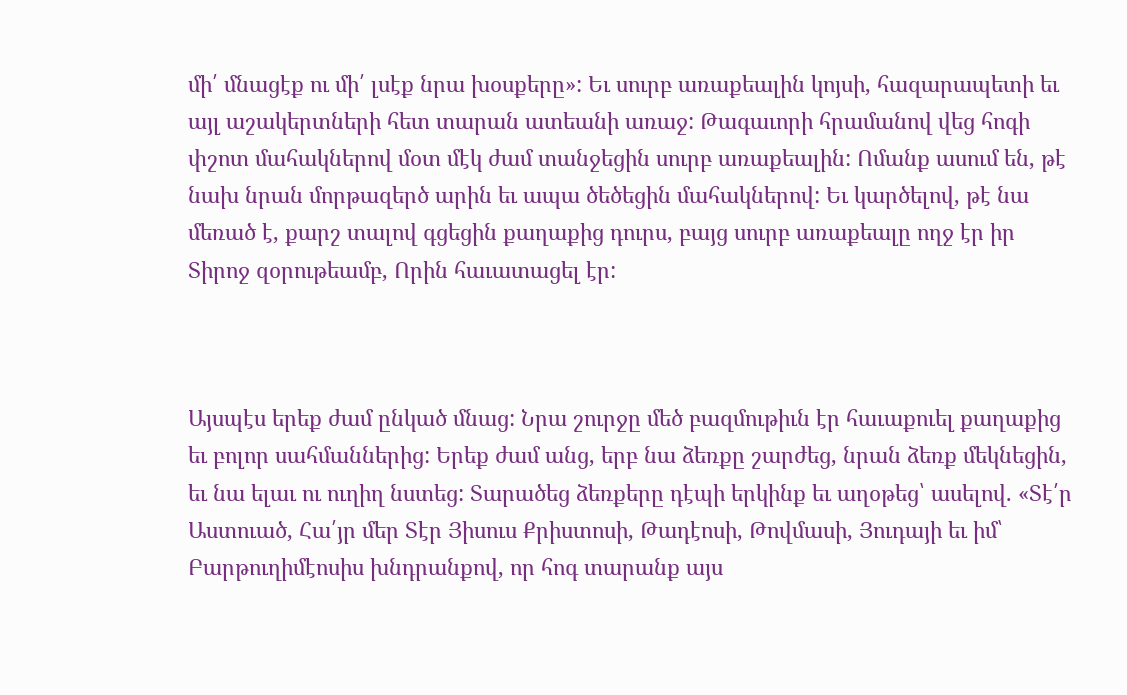մի՛ մնացէք ու մի՛ լսէք նրա խօսքերը»: Եւ սուրբ առաքեալին կոյսի, հազարապետի եւ այլ աշակերտների հետ տարան ատեանի առաջ: Թագաւորի հրամանով վեց հոգի փշոտ մահակներով մօտ մէկ ժամ տանջեցին սուրբ առաքեալին: Ոմանք ասում են, թէ նախ նրան մորթազերծ արին եւ ապա ծեծեցին մահակներով: Եւ կարծելով, թէ նա մեռած է, քարշ տալով գցեցին քաղաքից դուրս, բայց սուրբ առաքեալը ողջ էր իր Տիրոջ զօրութեամբ, Որին հաւատացել էր:



Այսպէս երեք ժամ ընկած մնաց: Նրա շուրջը մեծ բազմութիւն էր հաւաքուել քաղաքից եւ բոլոր սահմաններից: Երեք ժամ անց, երբ նա ձեռքը շարժեց, նրան ձեռք մեկնեցին, եւ նա ելաւ ու ուղիղ նստեց: Տարածեց ձեռքերը դէպի երկինք եւ աղօթեց՝ ասելով. «Տէ՛ր Աստուած, Հա՛յր մեր Տէր Յիսուս Քրիստոսի, Թադէոսի, Թովմասի, Յուդայի եւ իմ՝ Բարթուղիմէոսիս խնդրանքով, որ հոգ տարանք այս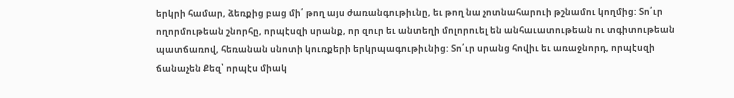երկրի համար, ձեռքից բաց մի՛ թող այս ժառանգութիւնը, եւ թող նա չոտնահարուի թշնամու կողմից: Տո՛ւր ողորմութեան շնորհը, որպէսզի սրանք, որ զուր եւ անտեղի մոլորուել են անհաւատութեան ու տգիտութեան պատճառով, հեռանան սնոտի կուռքերի երկրպագութիւնից: Տո՛ւր սրանց հովիւ եւ առաջնորդ, որպէսզի ճանաչեն Քեզ՝ որպէս միակ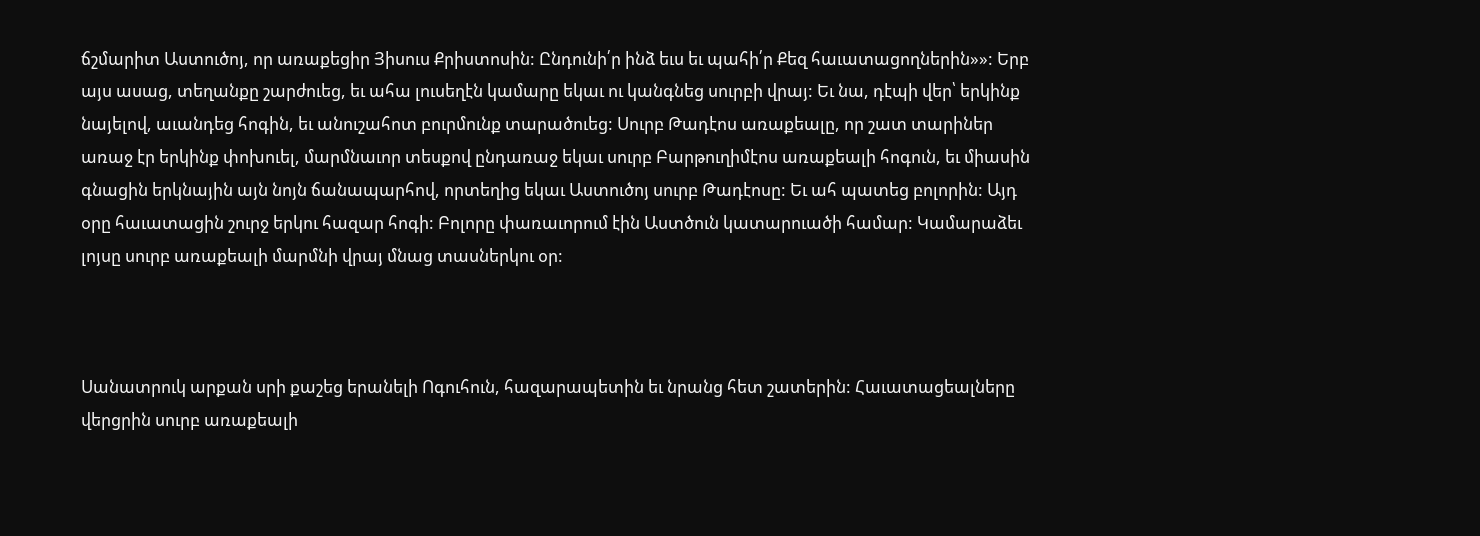ճշմարիտ Աստուծոյ, որ առաքեցիր Յիսուս Քրիստոսին: Ընդունի՛ր ինձ եւս եւ պահի՛ր Քեզ հաւատացողներին»»: Երբ այս ասաց, տեղանքը շարժուեց, եւ ահա լուսեղէն կամարը եկաւ ու կանգնեց սուրբի վրայ: Եւ նա, դէպի վեր՝ երկինք նայելով, աւանդեց հոգին, եւ անուշահոտ բուրմունք տարածուեց: Սուրբ Թադէոս առաքեալը, որ շատ տարիներ առաջ էր երկինք փոխուել, մարմնաւոր տեսքով ընդառաջ եկաւ սուրբ Բարթուղիմէոս առաքեալի հոգուն, եւ միասին գնացին երկնային այն նոյն ճանապարհով, որտեղից եկաւ Աստուծոյ սուրբ Թադէոսը: Եւ ահ պատեց բոլորին: Այդ օրը հաւատացին շուրջ երկու հազար հոգի: Բոլորը փառաւորում էին Աստծուն կատարուածի համար: Կամարաձեւ լոյսը սուրբ առաքեալի մարմնի վրայ մնաց տասներկու օր:



Սանատրուկ արքան սրի քաշեց երանելի Ոգուհուն, հազարապետին եւ նրանց հետ շատերին: Հաւատացեալները վերցրին սուրբ առաքեալի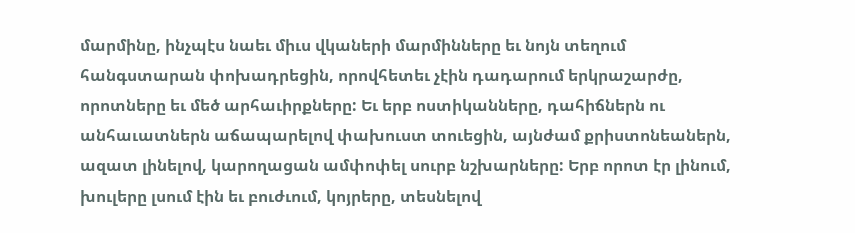մարմինը, ինչպէս նաեւ միւս վկաների մարմինները եւ նոյն տեղում հանգստարան փոխադրեցին, որովհետեւ չէին դադարում երկրաշարժը, որոտները եւ մեծ արհաւիրքները: Եւ երբ ոստիկանները, դահիճներն ու անհաւատներն աճապարելով փախուստ տուեցին, այնժամ քրիստոնեաներն, ազատ լինելով, կարողացան ամփոփել սուրբ նշխարները: Երբ որոտ էր լինում, խուլերը լսում էին եւ բուժւում, կոյրերը, տեսնելով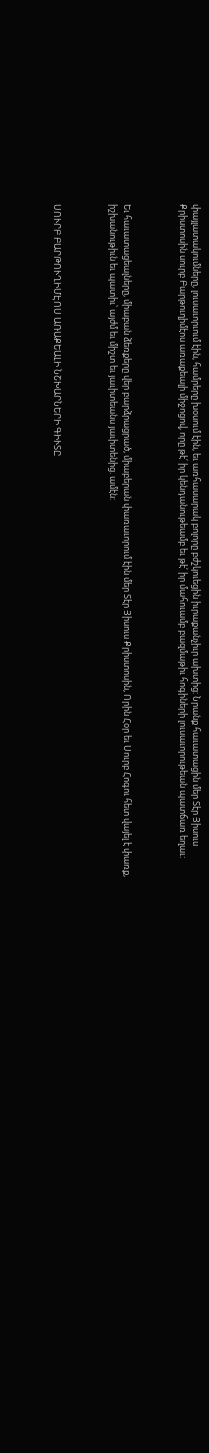փայլատակումները, լուսաւորւում էին, համրերը խօսում էին, եւ առհասարակ բոլորը բժշկուեցին իւրաքանչիւր ախտից: Նրանք հաւատացին մեր Տէր Յիսուս Քրիստոսին սուրբ Բարթուղիմէոս առաքեալի միջոցով, որը թէ՛ իր կենդանութեամբ եւ թէ՛ իր մահուամբ բազմաթիւ հոգիների լուսաւորութեան պատճառ եղաւ:



Եւ հաւատացեալները, միաբան ձեռքերը վեր բարձրացրած, միաբերան փառաւորում էին մեր Տէր Յիսուս Քրիստոսին, Որին Հօր եւ Սուրբ Հոգու հետ վայել է փառք, իշխանութիւն եւ պատիւ՝ այժմ եւ միշտ եւ յաւիտեանս յաւիտենից. ամէն:



ՍՈՒՐԲ ԲԱՐԹՈՒՂԻՄԷՈՍ ԱՌԱՔԵԱԼԻ ՆՇԽԱՐՆԵՐԻ ԳԻՒՏԸ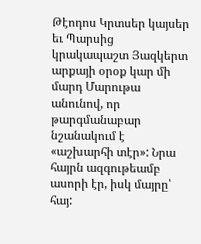Թէոդոս Կրտսեր կայսեր եւ Պարսից կրակապաշտ Յազկերտ արքայի օրօք կար մի մարդ Մարութա անունով, որ թարգմանաբար նշանակում է «աշխարհի տէր»: Նրա հայրն ազգութեամբ ասորի էր, իսկ մայրը՝ հայ: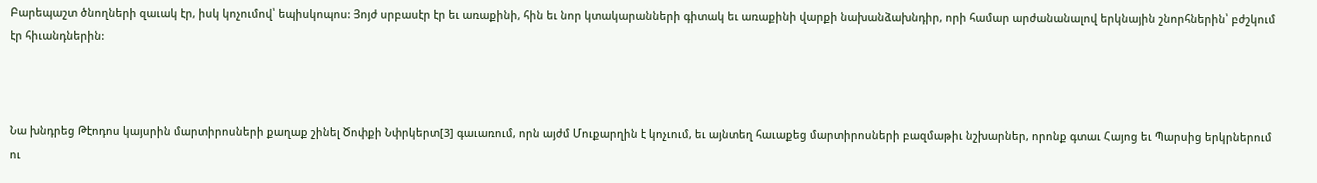Բարեպաշտ ծնողների զաւակ էր, իսկ կոչումով՝ եպիսկոպոս: Յոյժ սրբասէր էր եւ առաքինի, հին եւ նոր կտակարանների գիտակ եւ առաքինի վարքի նախանձախնդիր, որի համար արժանանալով երկնային շնորհներին՝ բժշկում էր հիւանդներին:



Նա խնդրեց Թէոդոս կայսրին մարտիրոսների քաղաք շինել Ծոփքի Նփրկերտ[3] գաւառում, որն այժմ Մուքարղին է կոչւում, եւ այնտեղ հաւաքեց մարտիրոսների բազմաթիւ նշխարներ, որոնք գտաւ Հայոց եւ Պարսից երկրներում ու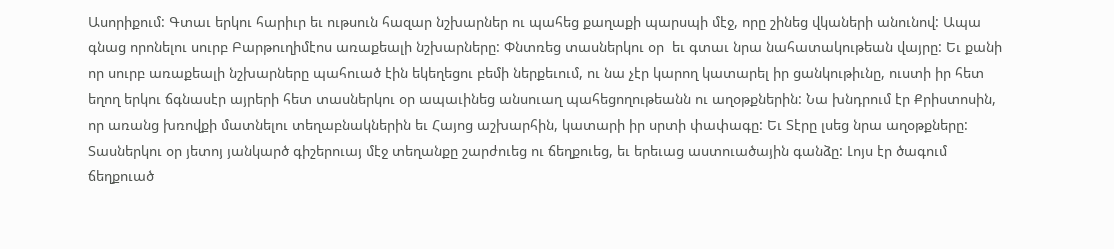Ասորիքում: Գտաւ երկու հարիւր եւ ութսուն հազար նշխարներ ու պահեց քաղաքի պարսպի մէջ, որը շինեց վկաների անունով: Ապա գնաց որոնելու սուրբ Բարթուղիմէոս առաքեալի նշխարները: Փնտռեց տասներկու օր  եւ գտաւ նրա նահատակութեան վայրը: Եւ քանի որ սուրբ առաքեալի նշխարները պահուած էին եկեղեցու բեմի ներքեւում, ու նա չէր կարող կատարել իր ցանկութիւնը, ուստի իր հետ եղող երկու ճգնասէր այրերի հետ տասներկու օր ապաւինեց անսուաղ պահեցողութեանն ու աղօթքներին: Նա խնդրում էր Քրիստոսին, որ առանց խռովքի մատնելու տեղաբնակներին եւ Հայոց աշխարհին, կատարի իր սրտի փափագը: Եւ Տէրը լսեց նրա աղօթքները: Տասներկու օր յետոյ յանկարծ գիշերուայ մէջ տեղանքը շարժուեց ու ճեղքուեց, եւ երեւաց աստուածային գանձը: Լոյս էր ծագում ճեղքուած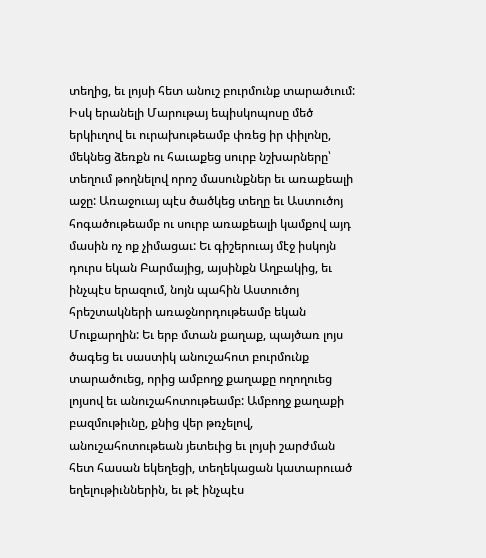տեղից, եւ լոյսի հետ անուշ բուրմունք տարածւում: Իսկ երանելի Մարութայ եպիսկոպոսը մեծ երկիւղով եւ ուրախութեամբ փռեց իր փիլոնը, մեկնեց ձեռքն ու հաւաքեց սուրբ նշխարները՝ տեղում թողնելով որոշ մասունքներ եւ առաքեալի աջը: Առաջուայ պէս ծածկեց տեղը եւ Աստուծոյ հոգածութեամբ ու սուրբ առաքեալի կամքով այդ մասին ոչ ոք չիմացաւ: Եւ գիշերուայ մէջ իսկոյն դուրս եկան Բարմայից, այսինքն Աղբակից, եւ ինչպէս երազում, նոյն պահին Աստուծոյ հրեշտակների առաջնորդութեամբ եկան Մուքարղին: Եւ երբ մտան քաղաք, պայծառ լոյս ծագեց եւ սաստիկ անուշահոտ բուրմունք տարածուեց, որից ամբողջ քաղաքը ողողուեց լոյսով եւ անուշահոտութեամբ: Ամբողջ քաղաքի բազմութիւնը, քնից վեր թռչելով, անուշահոտութեան յետեւից եւ լոյսի շարժման հետ հասան եկեղեցի, տեղեկացան կատարուած եղելութիւններին, եւ թէ ինչպէս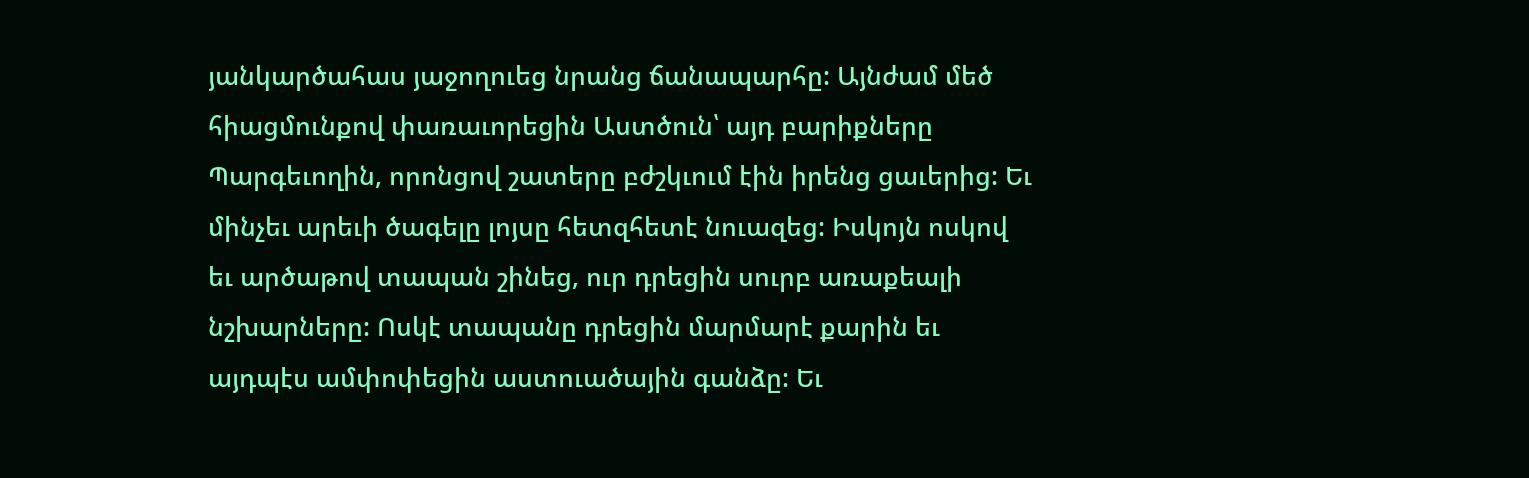յանկարծահաս յաջողուեց նրանց ճանապարհը: Այնժամ մեծ հիացմունքով փառաւորեցին Աստծուն՝ այդ բարիքները Պարգեւողին, որոնցով շատերը բժշկւում էին իրենց ցաւերից: Եւ մինչեւ արեւի ծագելը լոյսը հետզհետէ նուազեց: Իսկոյն ոսկով եւ արծաթով տապան շինեց, ուր դրեցին սուրբ առաքեալի նշխարները: Ոսկէ տապանը դրեցին մարմարէ քարին եւ այդպէս ամփոփեցին աստուածային գանձը: Եւ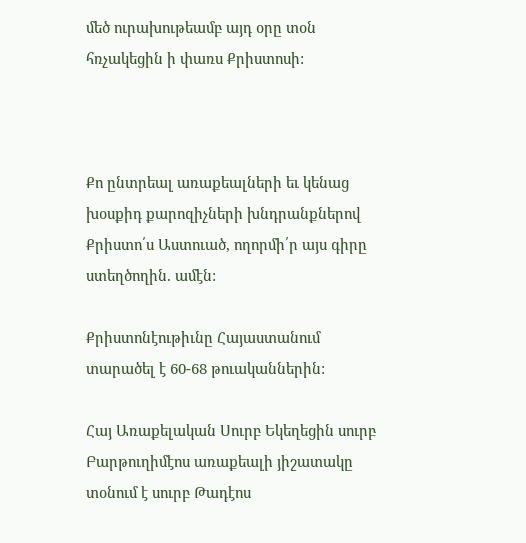մեծ ուրախութեամբ այդ օրը տօն հռչակեցին ի փառս Քրիստոսի:



Քո ընտրեալ առաքեալների եւ կենաց խօսքիդ քարոզիչների խնդրանքներով Քրիստո՛ս Աստուած, ողորմի՛ր այս գիրը ստեղծողին. ամէն:

Քրիստոնէութիւնը Հայաստանում տարածել է 60-68 թուականներին:

Հայ Առաքելական Սուրբ Եկեղեցին սուրբ Բարթուղիմէոս առաքեալի յիշատակը տօնում է սուրբ Թադէոս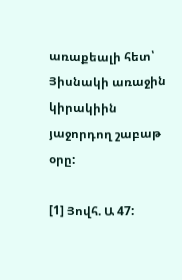առաքեալի հետ՝ Յիսնակի առաջին կիրակիին յաջորդող շաբաթ օրը:

[1] Յովհ. Ա 47: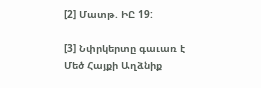[2] Մատթ. ԻԸ 19:

[3] Նփրկերտը գաւառ է Մեծ Հայքի Աղձնիք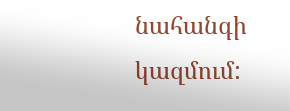նահանգի կազմում: